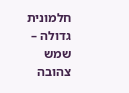חלמונית גדולה – שמש צהובה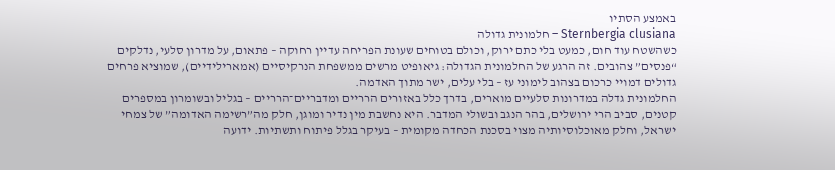באמצע הסתיו
Sternbergia clusiana – חלמונית גדולה
כשהשטח עוד חום, כמעט בלי כתם ירוק, וכולם בטוחים שעונת הפריחה עדיין רחוקה – פתאום, על מדרון סלעי, נדלקים “פנסים” צהובים. זה הרגע של החלמונית הגדולה: גיאופיט מרשים ממשפחת הנרקיסיים (אמארילידיים), שמוציא פרחים גדולים דמויי כרכום בצהוב לימוני עז – בלי עלים, ישר מתוך האדמה.
החלמונית גדלה במדרונות סלעיים מוארים, בדרך כלל באזורים הרריים ומדבריים־הרריים – בגליל ובשומרון במספרים קטנים, סביב הרי ירושלים, בהר הנגב ובשולי המדבר. היא נחשבת מין נדיר ומוגן, חלק מה”רשימה האדומה” של צמחי ישראל, וחלק מאוכלוסיותיה מצוי בסכנת הכחדה מקומית – בעיקר בגלל פיתוח ותשתיות. ידועה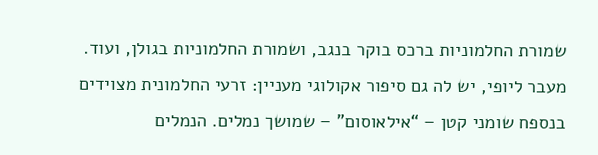שמורת החלמוניות ברכס בוקר בנגב, ושמורת החלמוניות בגולן, ועוד.
מעבר ליופי, יש לה גם סיפור אקולוגי מעניין: זרעי החלמונית מצוידים בנספח שומני קטן – “אילאוסום” – שמושך נמלים. הנמלים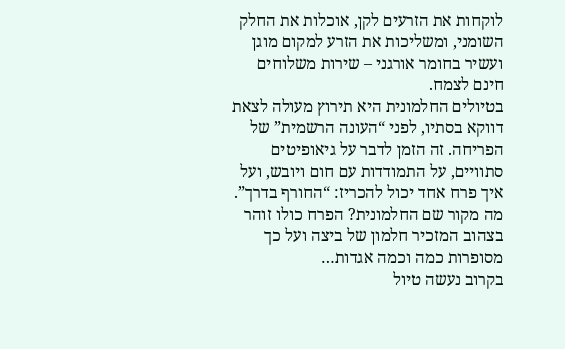לוקחות את הזרעים לקן, אוכלות את החלק השומני, ומשליכות את הזרע למקום מוגן ועשיר בחומר אורגני – שירות משלוחים חינם לצמח.
בטיולים החלמונית היא תירוץ מעולה לצאת דווקא בסתיו, לפני “העונה הרשמית” של הפריחה. זה הזמן לדבר על גיאופיטים סתוויים, על התמודדות עם חום ויובש, ועל איך פרח אחד יכול להכריז: “החורף בדרך”.
מה מקור שם החלמונית? הפרח כולו זוהר בצהוב המזכיר חלמון של ביצה ועל כך מסופרות כמה וכמה אגדות…
בקרוב נעשה טיול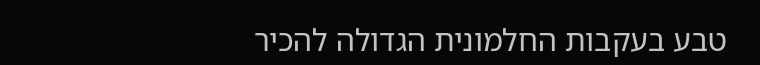טבע בעקבות החלמונית הגדולה להכיר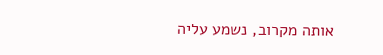אותה מקרוב, נשמע עליה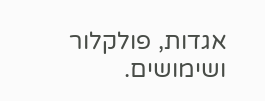אגדות, פולקלור ושימושים.